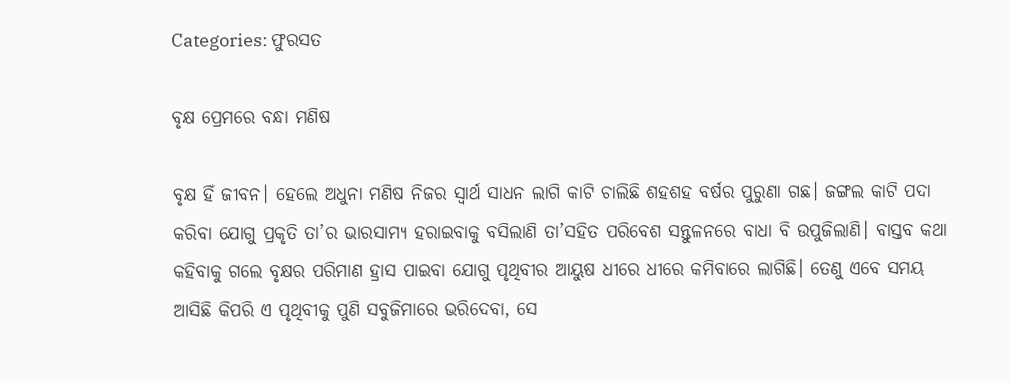Categories: ଫୁରସତ

ବୃକ୍ଷ ପ୍ରେମରେ ବନ୍ଧା ମଣିଷ

ବୃକ୍ଷ ହିଁ ଜୀବନ। ହେଲେ ଅଧୁନା ମଣିଷ ନିଜର ସ୍ବାର୍ଥ ସାଧନ ଲାଗି କାଟି ଚାଲିଛି ଶହଶହ ବର୍ଷର ପୁରୁଣା ଗଛ। ଜଙ୍ଗଲ କାଟି ପଦା କରିବା ଯୋଗୁ ପ୍ରକୃତି ତା’ର ଭାରସାମ୍ୟ ହରାଇବାକୁ ବସିଲାଣି ତା’ସହିତ ପରିବେଶ ସନ୍ତୁଳନରେ ବାଧା ବି ଉପୁଜିଲାଣି। ବାସ୍ତବ କଥା କହିବାକୁ ଗଲେ ବୃକ୍ଷର ପରିମାଣ ହ୍ରାସ ପାଇବା ଯୋଗୁ ପୃଥିବୀର ଆୟୁଷ ଧୀରେ ଧୀରେ କମିବାରେ ଲାଗିଛି। ତେଣୁ ଏବେ ସମୟ ଆସିଛି କିପରି ଏ ପୃଥିବୀକୁ ପୁଣି ସବୁଜିମାରେ ଭରିଦେବା, ସେ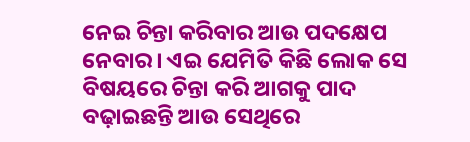ନେଇ ଚିନ୍ତା କରିବାର ଆଉ ପଦକ୍ଷେପ ନେବାର। ଏଇ ଯେମିତି କିଛି ଲୋକ ସେ ବିଷୟରେ ଚିନ୍ତା କରି ଆଗକୁ ପାଦ ବଢ଼ାଇଛନ୍ତି ଆଉ ସେଥିରେ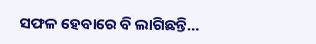ସଫଳ ହେବାରେ ବି ଲାଗିଛନ୍ତି…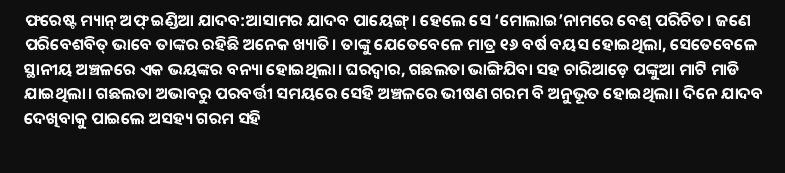ଫରେଷ୍ଟ ମ୍ୟାନ୍‌ ଅଫ୍‌ ଇଣ୍ଡିଆ ଯାଦବ:ଆସାମର ଯାଦବ ପାୟେଙ୍ଗ୍‌। ହେଲେ ସେ ‘ମୋଲାଇ’ନାମରେ ବେଶ୍‌ ପରିଚିତ। ଜଣେ ପରିବେଶବିତ୍‌ ଭାବେ ତାଙ୍କର ରହିଛି ଅନେକ ଖ୍ୟାତି। ତାଙ୍କୁ ଯେତେବେଳେ ମାତ୍ର ୧୬ ବର୍ଷ ବୟସ ହୋଇଥିଲା, ସେତେବେଳେ ସ୍ଥାନୀୟ ଅଞ୍ଚଳରେ ଏକ ଭୟଙ୍କର ବନ୍ୟା ହୋଇଥିଲା। ଘରଦ୍ୱାର, ଗଛଲତା ଭାଙ୍ଗିଯିବା ସହ ଚାରିଆଡ଼େ ପଙ୍କୁଆ ମାଟି ମାଡି ଯାଇଥିଲା। ଗଛଲତା ଅଭାବରୁ ପରବର୍ତ୍ତୀ ସମୟରେ ସେହି ଅଞ୍ଚଳରେ ଭୀଷଣ ଗରମ ବି ଅନୁଭୂତ ହୋଇଥିଲା। ଦିନେ ଯାଦବ ଦେଖିବାକୁ ପାଇଲେ ଅସହ୍ୟ ଗରମ ସହି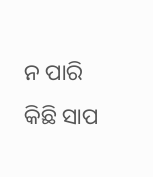ନ ପାରି କିଛି ସାପ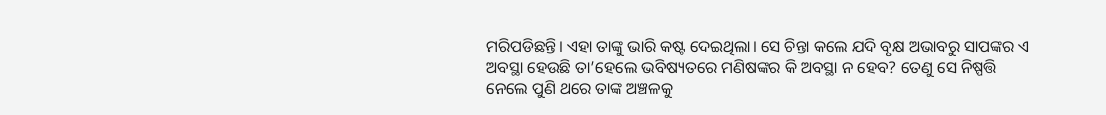ମରିପଡିଛନ୍ତି। ଏହା ତାଙ୍କୁ ଭାରି କଷ୍ଟ ଦେଇଥିଲା। ସେ ଚିନ୍ତା କଲେ ଯଦି ବୃକ୍ଷ ଅଭାବରୁ ସାପଙ୍କର ଏ ଅବସ୍ଥା ହେଉଛି ତା’ହେଲେ ଭବିଷ୍ୟତରେ ମଣିଷଙ୍କର କି ଅବସ୍ଥା ନ ହେବ? ତେଣୁ ସେ ନିଷ୍ପତ୍ତି ନେଲେ ପୁଣି ଥରେ ତାଙ୍କ ଅଞ୍ଚଳକୁ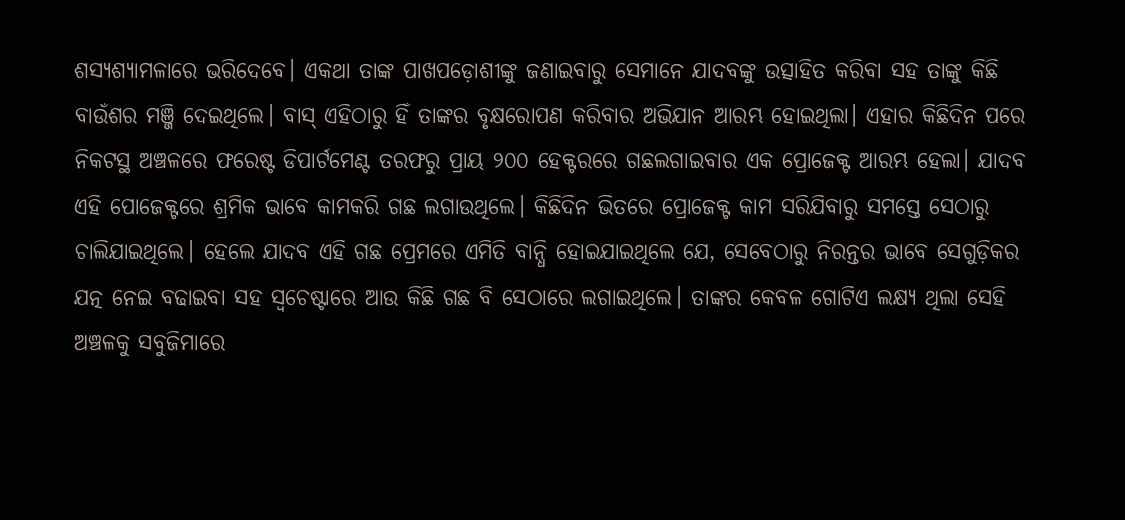ଶସ୍ୟଶ୍ୟାମଳାରେ ଭରିଦେବେ। ଏକଥା ତାଙ୍କ ପାଖପଡ଼ୋଶୀଙ୍କୁ ଜଣାଇବାରୁ ସେମାନେ ଯାଦବଙ୍କୁ ଉତ୍ସାହିତ କରିବା ସହ ତାଙ୍କୁ କିଛି ବାଉଁଶର ମଞ୍ଜି ଦେଇଥିଲେ। ବାସ୍‌ ଏହିଠାରୁ ହିଁ ତାଙ୍କର ବୃକ୍ଷରୋପଣ କରିବାର ଅଭିଯାନ ଆରମ୍ଭ ହୋଇଥିଲା। ଏହାର କିଛିଦିନ ପରେ ନିକଟସ୍ଥ ଅଞ୍ଚଳରେ ଫରେଷ୍ଟ ଡିପାର୍ଟମେଣ୍ଟ ତରଫରୁ ପ୍ରାୟ ୨୦୦ ହେକ୍ଟରରେ ଗଛଲଗାଇବାର ଏକ ପ୍ରୋଜେକ୍ଟ ଆରମ୍ଭ ହେଲା। ଯାଦବ ଏହି ପୋଜେକ୍ଟରେ ଶ୍ରମିକ ଭାବେ କାମକରି ଗଛ ଲଗାଉଥିଲେ। କିଛିଦିନ ଭିତରେ ପ୍ରୋଜେକ୍ଟ କାମ ସରିଯିବାରୁ ସମସ୍ତେ ସେଠାରୁ ଚାଲିଯାଇଥିଲେ। ହେଲେ ଯାଦବ ଏହି ଗଛ ପ୍ରେମରେ ଏମିତି ବାନ୍ଧି ହୋଇଯାଇଥିଲେ ଯେ, ସେବେଠାରୁ ନିରନ୍ତର ଭାବେ ସେଗୁଡ଼ିକର ଯତ୍ନ ନେଇ ବଢାଇବା ସହ ସ୍ବଚେଷ୍ଟାରେ ଆଉ କିଛି ଗଛ ବି ସେଠାରେ ଲଗାଇଥିଲେ। ତାଙ୍କର କେବଳ ଗୋଟିଏ ଲକ୍ଷ୍ୟ ଥିଲା ସେହି ଅଞ୍ଚଳକୁ ସବୁଜିମାରେ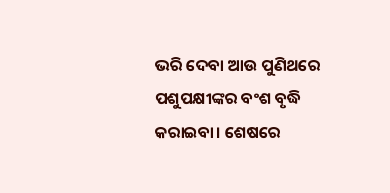ଭରି ଦେବା ଆଉ ପୁଣିଥରେ ପଶୁପକ୍ଷୀଙ୍କର ବଂଶ ବୃଦ୍ଧି କରାଇବା। ଶେଷରେ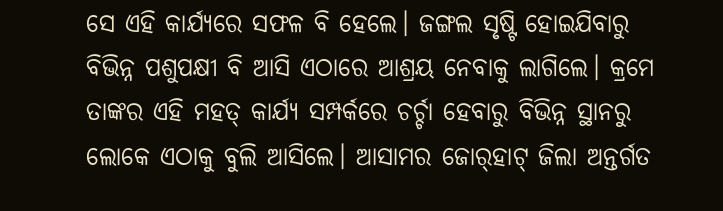ସେ ଏହି କାର୍ଯ୍ୟରେ ସଫଳ ବି ହେଲେ। ଜଙ୍ଗଲ ସୃଷ୍ଟି ହୋଇଯିବାରୁ ବିଭିନ୍ନ ପଶୁପକ୍ଷୀ ବି ଆସି ଏଠାରେ ଆଶ୍ରୟ ନେବାକୁ ଲାଗିଲେ। କ୍ରମେ ତାଙ୍କର ଏହି ମହତ୍‌ କାର୍ଯ୍ୟ ସମ୍ପର୍କରେ ଚର୍ଚ୍ଚା ହେବାରୁ ବିଭିନ୍ନ ସ୍ଥାନରୁ ଲୋକେ ଏଠାକୁ ବୁଲି ଆସିଲେ। ଆସାମର ଜୋର୍‌ହାଟ୍‌ ଜିଲା ଅନ୍ତର୍ଗତ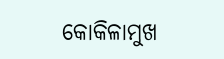କୋକିଳାମୁଖ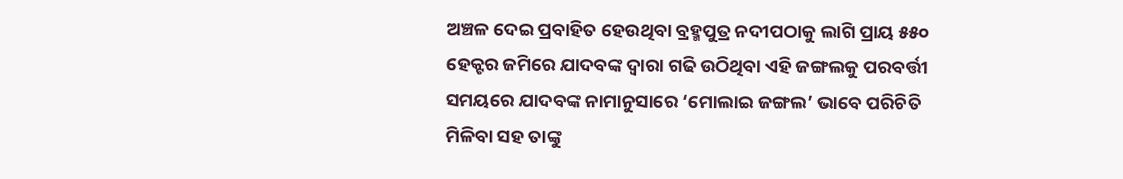ଅଞ୍ଚଳ ଦେଇ ପ୍ରବାହିତ ହେଉଥିବା ବ୍ରହ୍ମପୁତ୍ର ନଦୀପଠାକୁ ଲାଗି ପ୍ରାୟ ୫୫୦ ହେକ୍ଟର ଜମିରେ ଯାଦବଙ୍କ ଦ୍ୱାରା ଗଢି ଉଠିଥିବା ଏହି ଜଙ୍ଗଲକୁ ପରବର୍ତ୍ତୀ ସମୟରେ ଯାଦବଙ୍କ ନାମାନୁସାରେ ‘ମୋଲାଇ ଜଙ୍ଗଲ’ ଭାବେ ପରିଚିତି ମିଳିବା ସହ ତାଙ୍କୁ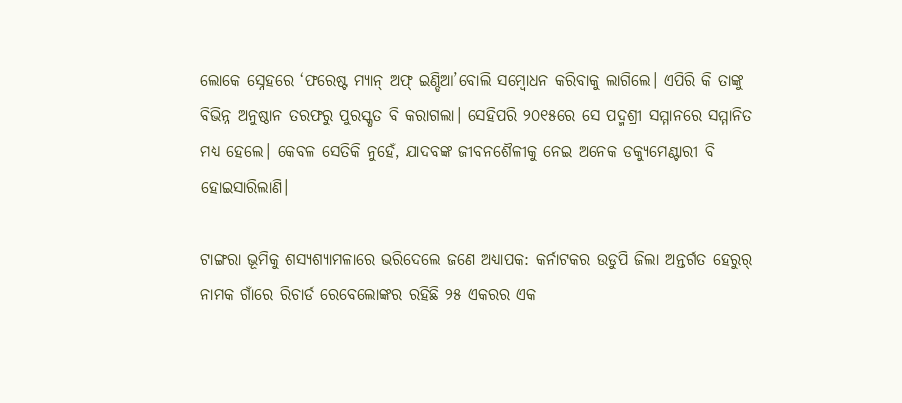ଲୋକେ ସ୍ନେହରେ ‘ଫରେଷ୍ଟ ମ୍ୟାନ୍‌ ଅଫ୍‌ ଇଣ୍ଡିଆ’ବୋଲି ସମ୍ବୋଧନ କରିବାକୁ ଲାଗିଲେ। ଏପିରି କି ତାଙ୍କୁ ବିଭିନ୍ନ ଅନୁଷ୍ଠାନ ତରଫରୁ ପୁରସ୍କୃତ ବି କରାଗଲା। ସେହିପରି ୨୦୧୫ରେ ସେ ପଦ୍ମଶ୍ରୀ ସମ୍ମାନରେ ସମ୍ମାନିତ ମଧ୍ୟ ହେଲେ। କେବଳ ସେତିକି ନୁହେଁ, ଯାଦବଙ୍କ ଜୀବନଶୈଳୀକୁ ନେଇ ଅନେକ ଡକ୍ୟୁମେଣ୍ଟାରୀ ବି ହୋଇସାରିଲାଣି।

ଟାଙ୍ଗରା ଭୂମିକୁ ଶସ୍ୟଶ୍ୟାମଳାରେ ଭରିଦେଲେ ଜଣେ ଅଧ୍ୟାପକ: କର୍ନାଟକର ଉଡୁପି ଜିଲା ଅନ୍ତର୍ଗତ ହେରୁର୍‌ ନାମକ ଗାଁରେ ରିଚାର୍ଡ ରେବେଲୋଙ୍କର ରହିଛି ୨୫ ଏକରର ଏକ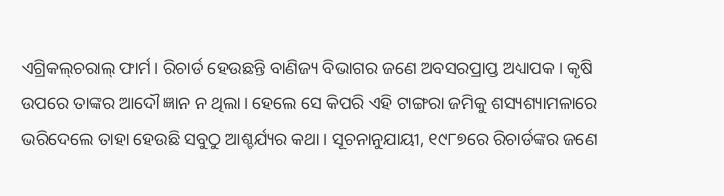ଏଗ୍ରିକଲ୍‌ଚରାଲ୍‌ ଫାର୍ମ। ରିଚାର୍ଡ ହେଉଛନ୍ତି ବାଣିଜ୍ୟ ବିଭାଗର ଜଣେ ଅବସରପ୍ରାପ୍ତ ଅଧ୍ୟାପକ। କୃଷି ଉପରେ ତାଙ୍କର ଆଦୌ ଜ୍ଞାନ ନ ଥିଲା। ହେଲେ ସେ କିପରି ଏହି ଟାଙ୍ଗରା ଜମିକୁ ଶସ୍ୟଶ୍ୟାମଳାରେ ଭରିଦେଲେ ତାହା ହେଉଛି ସବୁଠୁ ଆଶ୍ଚର୍ଯ୍ୟର କଥା। ସୂଚନାନୁଯାୟୀ, ୧୯୮୭ରେ ରିଚାର୍ଡଙ୍କର ଜଣେ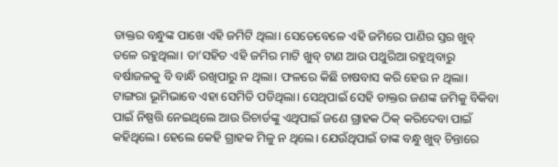ଡାକ୍ତର ବନ୍ଧୁଙ୍କ ପାଖେ ଏହି ଜମିଟି ଥିଲା। ସେତେବେଳେ ଏହି ଜମିରେ ପାଣିର ସ୍ତର ଖୁବ୍‌ ତଳେ ରହୁଥିଲା। ତା’ସହିତ ଏହି ଜମିର ମାଟି ଖୁବ୍‌ ଟାଣ ଆଉ ପଥୁରିଆ ରହୁଥିବାରୁ ବର୍ଷାଜଳକୁ ବି ବାନ୍ଧି ରଖିପାରୁ ନ ଥିଲା। ଫଳରେ କିଛି ଚାଷବାସ କରି ହେଉ ନ ଥିଲା। ଟାଙ୍ଗରା ଭୂମିଭାବେ ଏହା ସେମିତି ପଡିଥିଲା। ସେଥିପାଇଁ ସେହି ଡାକ୍ତର ଜଣଙ୍କ ଜମିକୁ ବିକିବା ପାଇଁ ନିଷ୍ପତ୍ତି ନେଇଥିଲେ ଆଉ ରିଚାର୍ଡଙ୍କୁ ଏଥିପାଇଁ ଜଣେ ଗ୍ରାହକ ଠିକ୍‌ କରିଦେବା ପାଇଁ କହିଥିଲେ। ହେଲେ କେହି ଗ୍ରାହକ ମିଳୁ ନ ଥିଲେ। ଯେଉଁଥିପାଇଁ ତାଙ୍କ ବନ୍ଧୁ ଖୁବ୍‌ ଚିନ୍ତାରେ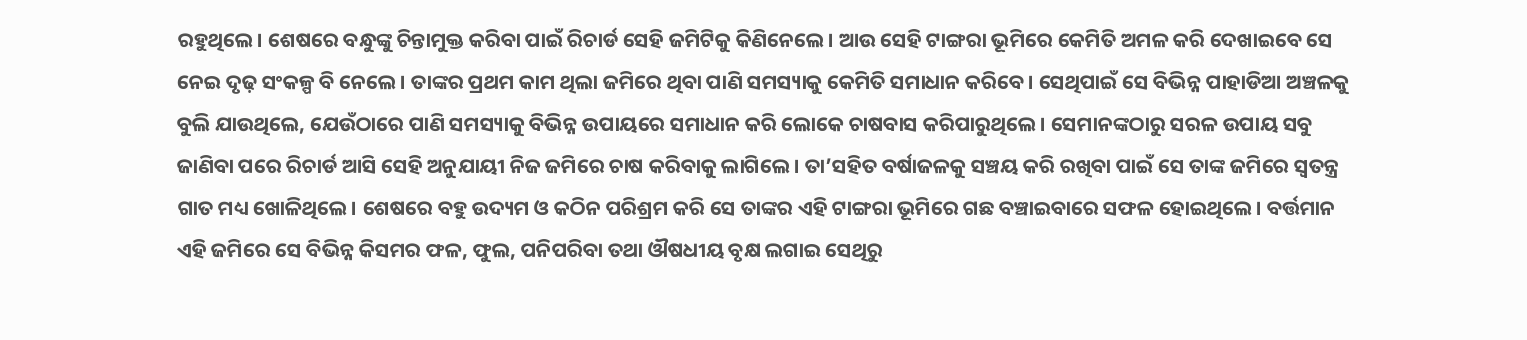ରହୁଥିଲେ। ଶେଷରେ ବନ୍ଧୁଙ୍କୁ ଚିନ୍ତାମୁକ୍ତ କରିବା ପାଇଁ ରିଚାର୍ଡ ସେହି ଜମିଟିକୁ କିଣିନେଲେ। ଆଉ ସେହି ଟାଙ୍ଗରା ଭୂମିରେ କେମିତି ଅମଳ କରି ଦେଖାଇବେ ସେ ନେଇ ଦୃଢ଼ ସଂକଳ୍ପ ବି ନେଲେ। ତାଙ୍କର ପ୍ରଥମ କାମ ଥିଲା ଜମିରେ ଥିବା ପାଣି ସମସ୍ୟାକୁ କେମିତି ସମାଧାନ କରିବେ। ସେଥିପାଇଁ ସେ ବିଭିନ୍ନ ପାହାଡିଆ ଅଞ୍ଚଳକୁ ବୁଲି ଯାଉଥିଲେ, ଯେଉଁଠାରେ ପାଣି ସମସ୍ୟାକୁ ବିଭିନ୍ନ ଉପାୟରେ ସମାଧାନ କରି ଲୋକେ ଚାଷବାସ କରିପାରୁଥିଲେ। ସେମାନଙ୍କଠାରୁ ସରଳ ଉପାୟ ସବୁ ଜାଣିବା ପରେ ରିଚାର୍ଡ ଆସି ସେହି ଅନୁଯାୟୀ ନିଜ ଜମିରେ ଚାଷ କରିବାକୁ ଲାଗିଲେ। ତା’ସହିତ ବର୍ଷାଜଳକୁ ସଞ୍ଚୟ କରି ରଖିବା ପାଇଁ ସେ ତାଙ୍କ ଜମିରେ ସ୍ବତନ୍ତ୍ର ଗାତ ମଧ୍ୟ ଖୋଳିଥିଲେ। ଶେଷରେ ବହୁ ଉଦ୍ୟମ ଓ କଠିନ ପରିଶ୍ରମ କରି ସେ ତାଙ୍କର ଏହି ଟାଙ୍ଗରା ଭୂମିରେ ଗଛ ବଞ୍ଚାଇବାରେ ସଫଳ ହୋଇଥିଲେ। ବର୍ତ୍ତମାନ ଏହି ଜମିରେ ସେ ବିଭିନ୍ନ କିସମର ଫଳ, ଫୁଲ, ପନିପରିବା ତଥା ଔଷଧୀୟ ବୃକ୍ଷ ଲଗାଇ ସେଥିରୁ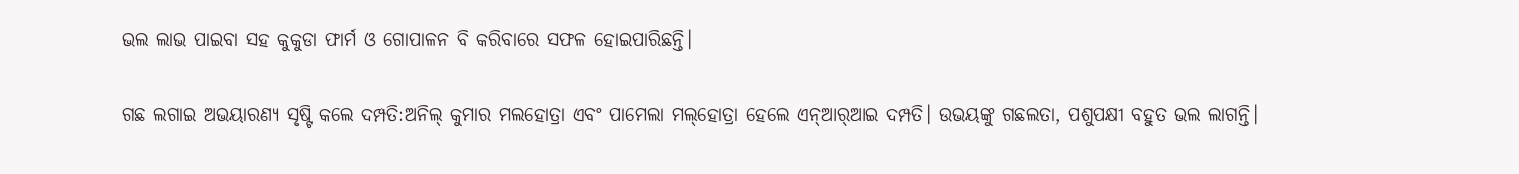ଭଲ ଲାଭ ପାଇବା ସହ କୁକୁଡା ଫାର୍ମ ଓ ଗୋପାଳନ ବି କରିବାରେ ସଫଳ ହୋଇପାରିଛନ୍ତି।

ଗଛ ଲଗାଇ ଅଭୟାରଣ୍ୟ ସୃଷ୍ଟି କଲେ ଦମ୍ପତି:ଅନିଲ୍‌ କୁମାର ମଲହୋତ୍ରା ଏବଂ ପାମେଲା ମଲ୍‌ହୋତ୍ରା ହେଲେ ଏନ୍‌ଆର୍‌ଆଇ ଦମ୍ପତି। ଉଭୟଙ୍କୁ ଗଛଲତା, ପଶୁପକ୍ଷୀ ବହୁତ ଭଲ ଲାଗନ୍ତି।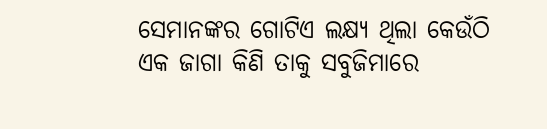ସେମାନଙ୍କର ଗୋଟିଏ ଲକ୍ଷ୍ୟ ଥିଲା କେଉଁଠି ଏକ ଜାଗା କିଣି ତାକୁ ସବୁଜିମାରେ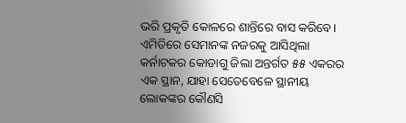ଭରି ପ୍ରକୃତି କୋଳରେ ଶାନ୍ତିରେ ବାସ କରିବେ। ଏମିତିରେ ସେମାନଙ୍କ ନଜରକୁ ଆସିଥିଲା କର୍ନାଟକର କୋଡାଗୁ ଜିଲା ଅନ୍ତର୍ଗତ ୫୫ ଏକରର ଏକ ସ୍ଥାନ, ଯାହା ସେତେବେଳେ ସ୍ଥାନୀୟ ଲୋକଙ୍କର କୌଣସି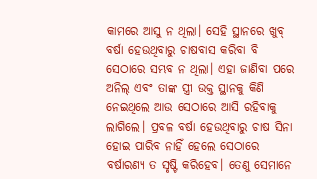କାମରେ ଆସୁ ନ ଥିଲା। ସେହି ସ୍ଥାନରେ ଖୁବ୍‌ ବର୍ଷା ହେଉଥିବାରୁ ଚାଷବାସ କରିବା ବି ସେଠାରେ ସମ୍ଭବ ନ ଥିଲା। ଏହା ଜାଣିବା ପରେ ଅନିଲ୍‌ ଏବଂ ତାଙ୍କ ସ୍ତ୍ରୀ ଉକ୍ତ ସ୍ଥାନକୁ କିଣି ନେଇଥିଲେ ଆଉ ସେଠାରେ ଆସି ରହିବାକୁ ଲାଗିଲେ। ପ୍ରବଳ ବର୍ଷା ହେଉଥିବାରୁ ଚାଷ ସିନା ହୋଇ ପାରିବ ନାହିଁ ହେଲେ ସେଠାରେ ବର୍ଷାରଣ୍ୟ ତ ସୃଷ୍ଟି କରିହେବ। ତେଣୁ ସେମାନେ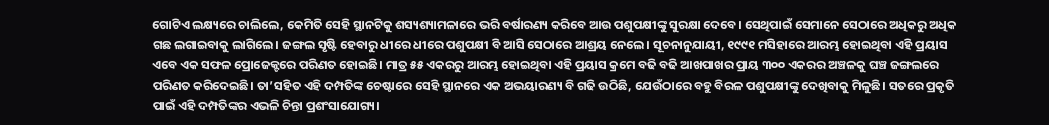ଗୋଟିଏ ଲକ୍ଷ୍ୟରେ ଚାଲିଲେ, କେମିତି ସେହି ସ୍ଥାନଟିକୁ ଶସ୍ୟଶ୍ୟାମଳାରେ ଭରି ବର୍ଷାରଣ୍ୟ କରିବେ ଆଉ ପଶୁପକ୍ଷୀଙ୍କୁ ସୁରକ୍ଷା ଦେବେ। ସେଥିପାଇଁ ସେମାନେ ସେଠାରେ ଅଧିକରୁ ଅଧିକ ଗଛ ଲଗାଇବାକୁ ଲାଗିଲେ। ଜଙ୍ଗଲ ସୃଷ୍ଟି ହେବାରୁ ଧୀରେ ଧୀରେ ପଶୁପକ୍ଷୀ ବି ଆସି ସେଠାରେ ଆଶ୍ରୟ ନେଲେ। ସୂଚନାନୁଯାୟୀ, ୧୯୯୧ ମସିହାରେ ଆରମ୍ଭ ହୋଇଥିବା ଏହି ପ୍ରୟାସ ଏବେ ଏକ ସଫଳ ପ୍ରୋଜେକ୍ଟରେ ପରିଣତ ହୋଇଛି। ମାତ୍ର ୫୫ ଏକରରୁ ଆରମ୍ଭ ହୋଇଥିବା ଏହି ପ୍ରୟାସ କ୍ରମେ ବଢି ବଢି ଆଖପାଖର ପ୍ରାୟ ୩୦୦ ଏକରର ଅଞ୍ଚଳକୁ ଘଞ୍ଚ ଜଙ୍ଗଲରେ ପରିଣତ କରିଦେଇଛି। ତା’ସହିତ ଏହି ଦମ୍ପତିଙ୍କ ଚେଷ୍ଟାରେ ସେହି ସ୍ଥାନରେ ଏକ ଅଭୟାରଣ୍ୟ ବି ଗଢି ଉଠିଛି, ଯେଉଁଠାରେ ବହୁ ବିରଳ ପଶୁପକ୍ଷୀଙ୍କୁ ଦେଖିବାକୁ ମିଳୁଛି। ସତରେ ପ୍ରକୃତି ପାଇଁ ଏହି ଦମ୍ପତିଙ୍କର ଏଭଳି ଚିନ୍ତା ପ୍ରଶଂସାଯୋଗ୍ୟ।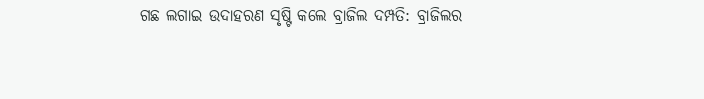ଗଛ ଲଗାଇ ଉଦାହରଣ ସୃଷ୍ଟି କଲେ ବ୍ରାଜିଲ ଦମ୍ପତି: ବ୍ରାଜିଲର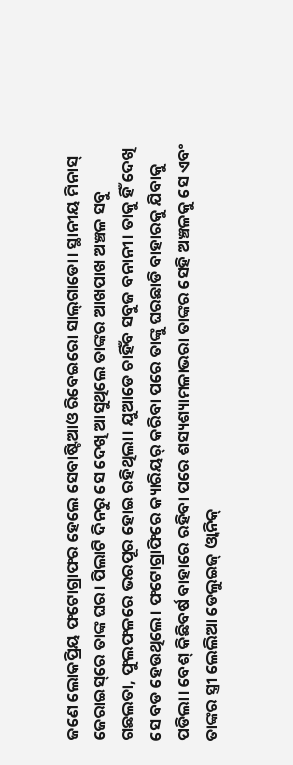ଜଣେ ଲୋକପ୍ରିୟ ଫଟୋଗ୍ରାଫର ହେଲେ ସେବାଷ୍ଟିଆଓ ରିବେଇରୋ ସାଲ୍‌ଗାଡୋ। ସ୍ଥାନୀୟ ମିନାସ୍‌ ଜେରାଇସ୍‌ରେ ତାଙ୍କ ଘର। ପିଲାଟି ଦିନରୁ ସେ ଦେଖି ଆସୁଥିଲେ ତାଙ୍କର ଆଖପାଖ ଅଞ୍ଚଳ ସବୁ ଗଛଲତା, ଫୁଲଫଳରେ ଭରପୂର ହୋଇ ରହିଥିଲା। ଯୁଆଡେ ଚାହିଁବ ସବୁଜ ବନାନୀ। ତାକୁ ହିଁ ଦେଖି ସେ ବଡ ହେଉଥିଲେ। ଫଟୋଗ୍ରାଫିରେ କ୍ୟାରିୟର୍‌ କରିବା ପରେ ତାଙ୍କୁ ଘରଛାଡି ବାହାରକୁ ଯିବାକୁ ପଡିଲା। ବେଶ୍‌ କିଛିବର୍ଷ ବାହାରେ ରହିବା ପରେ ଶସ୍ୟଶ୍ୟାମଳାଭରା ତାଙ୍କର ସେହି ଅଞ୍ଚଳକୁ ସେ ଏବଂ ତାଙ୍କର ସ୍ତ୍ରୀ ଲେଲିଆ ଡେଲୁଇଜ୍‌ ଓ୍ବାନିକ୍‌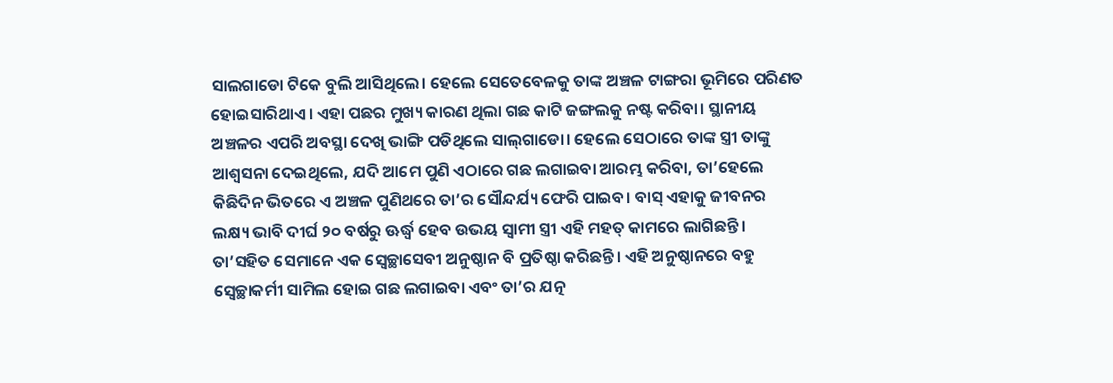ସାଲଗାଡୋ ଟିକେ ବୁଲି ଆସିଥିଲେ। ହେଲେ ସେତେବେଳକୁ ତାଙ୍କ ଅଞ୍ଚଳ ଟାଙ୍ଗରା ଭୂମିରେ ପରିଣତ ହୋଇସାରିଥାଏ। ଏହା ପଛର ମୁଖ୍ୟ କାରଣ ଥିଲା ଗଛ କାଟି ଜଙ୍ଗଲକୁ ନଷ୍ଟ କରିବା। ସ୍ଥାନୀୟ ଅଞ୍ଚଳର ଏପରି ଅବସ୍ଥା ଦେଖି ଭାଙ୍ଗି ପଡିଥିଲେ ସାଲ୍‌ଗାଡୋ। ହେଲେ ସେଠାରେ ତାଙ୍କ ସ୍ତ୍ରୀ ତାଙ୍କୁ ଆଶ୍ୱସନା ଦେଇଥିଲେ, ଯଦି ଆମେ ପୁଣି ଏଠାରେ ଗଛ ଲଗାଇବା ଆରମ୍ଭ କରିବା, ତା’ହେଲେ କିଛିଦିନ ଭିତରେ ଏ ଅଞ୍ଚଳ ପୁଣିଥରେ ତା’ର ସୌନ୍ଦର୍ଯ୍ୟ ଫେରି ପାଇବ। ବାସ୍‌ ଏହାକୁ ଜୀବନର ଲକ୍ଷ୍ୟ ଭାବି ଦୀର୍ଘ ୨୦ ବର୍ଷରୁ ଊର୍ଦ୍ଧ୍ୱ ହେବ ଉଭୟ ସ୍ବାମୀ ସ୍ତ୍ରୀ ଏହି ମହତ୍‌ କାମରେ ଲାଗିଛନ୍ତି। ତା’ସହିତ ସେମାନେ ଏକ ସ୍ବେଚ୍ଛାସେବୀ ଅନୁଷ୍ଠାନ ବି ପ୍ରତିଷ୍ଠା କରିଛନ୍ତି। ଏହି ଅନୁଷ୍ଠାନରେ ବହୁ ସ୍ବେଚ୍ଛାକର୍ମୀ ସାମିଲ ହୋଇ ଗଛ ଲଗାଇବା ଏବଂ ତା’ର ଯତ୍ନ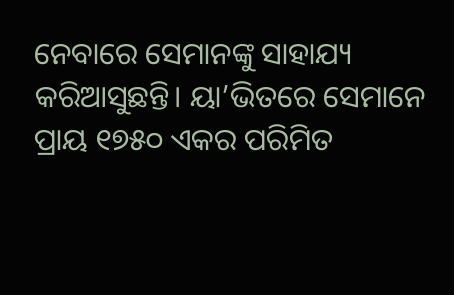ନେବାରେ ସେମାନଙ୍କୁ ସାହାଯ୍ୟ କରିଆସୁଛନ୍ତି। ୟା’ଭିତରେ ସେମାନେ ପ୍ରାୟ ୧୭୫୦ ଏକର ପରିମିତ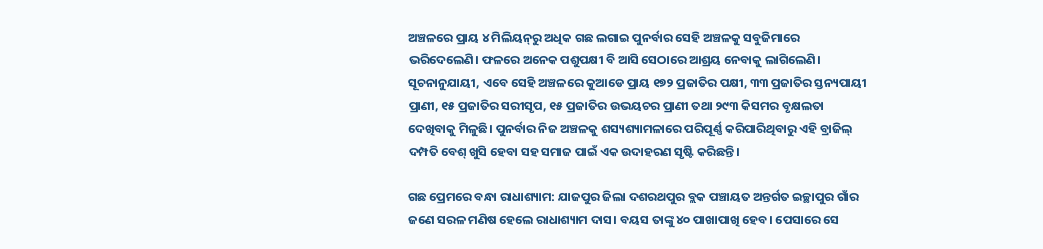ଅଞ୍ଚଳରେ ପ୍ରାୟ ୪ ମିଲିୟନ୍‌ରୁ ଅଧିକ ଗଛ ଲଗାଇ ପୁନର୍ବାର ସେହି ଅଞ୍ଚଳକୁ ସବୁଜିମାରେ ଭରିଦେଲେଣି। ଫଳରେ ଅନେକ ପଶୁପକ୍ଷୀ ବି ଆସି ସେଠାରେ ଆଶ୍ରୟ ନେବାକୁ ଲାଗିଲେଣି। ସୂଚନାନୁଯାୟୀ, ଏବେ ସେହି ଅଞ୍ଚଳରେ କୁଆଡେ ପ୍ରାୟ ୧୭୨ ପ୍ରଜାତିର ପକ୍ଷୀ, ୩୩ ପ୍ରଜାତିର ସ୍ତନ୍ୟପାୟୀ ପ୍ରାଣୀ, ୧୫ ପ୍ରଜାତିର ସରୀସୃପ, ୧୫ ପ୍ରଜାତିର ଉଭୟଚର ପ୍ରାଣୀ ତଥା ୨୯୩ କିସମର ବୃକ୍ଷଲତା ଦେଖିବାକୁ ମିଳୁଛି। ପୁନର୍ବାର ନିଜ ଅଞ୍ଚଳକୁ ଶସ୍ୟଶ୍ୟାମଳାରେ ପରିପୂର୍ଣ୍ଣ କରିପାରିଥିବାରୁ ଏହି ବ୍ରାଜିଲ୍‌ ଦମ୍ପତି ବେଶ୍‌ ଖୁସି ହେବା ସହ ସମାଜ ପାଇଁ ଏକ ଉଦାହରଣ ସୃଷ୍ଟି କରିଛନ୍ତି।

ଗଛ ପ୍ରେମରେ ବନ୍ଧା ରାଧାଶ୍ୟାମ: ଯାଜପୁର ଜିଲା ଦଶରଥପୁର ବ୍ଲକ ପଞ୍ଚାୟତ ଅନ୍ତର୍ଗତ ଇଚ୍ଛାପୁର ଗାଁର ଜଣେ ସରଳ ମଣିଷ ହେଲେ ରାଧାଶ୍ୟାମ ଦାସ। ବୟସ ତାଙ୍କୁ ୪୦ ପାଖାପାଖି ହେବ। ପେସାରେ ସେ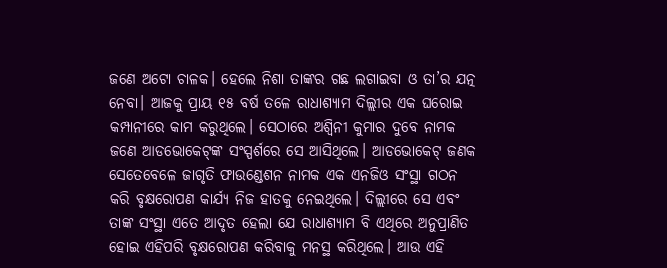ଜଣେ ଅଟୋ ଚାଳକ। ହେଲେ ନିଶା ତାଙ୍କର ଗଛ ଲଗାଇବା ଓ ତା’ର ଯତ୍ନ ନେବା। ଆଜକୁ ପ୍ରାୟ ୧୫ ବର୍ଷ ତଳେ ରାଧାଶ୍ୟାମ ଦିଲ୍ଲୀର ଏକ ଘରୋଇ କମ୍ପାନୀରେ କାମ କରୁଥିଲେ। ସେଠାରେ ଅଶ୍ୱିନୀ କୁମାର ଦୁବେ ନାମକ ଜଣେ ଆଡଭୋକେଟ୍‌ଙ୍କ ସଂସ୍ପର୍ଶରେ ସେ ଆସିଥିଲେ। ଆଡଭୋକେଟ୍‌ ଜଣକ ସେତେବେଳେ ଜାଗୃତି ଫାଉଣ୍ଡେଶନ ନାମକ ଏକ ଏନଜିଓ ସଂସ୍ଥା ଗଠନ କରି ବୃକ୍ଷରୋପଣ କାର୍ଯ୍ୟ ନିଜ ହାତକୁ ନେଇଥିଲେ। ଦିଲ୍ଲୀରେ ସେ ଏବଂ ତାଙ୍କ ସଂସ୍ଥା ଏତେ ଆଦୃତ ହେଲା ଯେ ରାଧାଶ୍ୟାମ ବି ଏଥିରେ ଅନୁପ୍ରାଣିତ ହୋଇ ଏହିପରି ବୃକ୍ଷରୋପଣ କରିବାକୁ ମନସ୍ଥ କରିଥିଲେ। ଆଉ ଏହି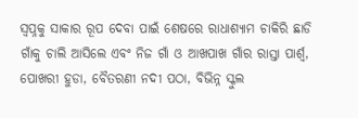ସ୍ବପ୍ନକୁ ସାକାର ରୂପ ଦେବା ପାଇଁ ଶେଷରେ ରାଧାଶ୍ୟାମ ଚାକିରି ଛାଡି ଗାଁକୁ ଚାଲି ଆସିଲେ ଏବଂ ନିଜ ଗାଁ ଓ ଆଖପାଖ ଗାଁର ରାସ୍ତା ପାର୍ଶ୍ୱ, ପୋଖରୀ ହୁଡା, ବୈତରଣୀ ନଦୀ ପଠା, ବିଭିନ୍ନ ସ୍କୁଲ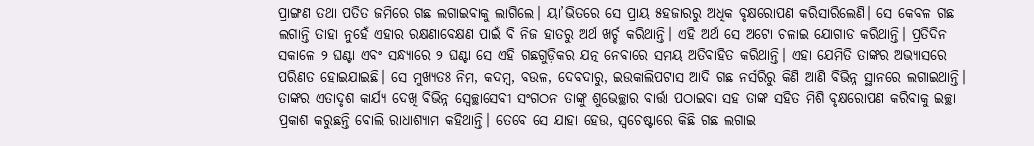ପ୍ରାଙ୍ଗଣ ତଥା ପତିତ ଜମିରେ ଗଛ ଲଗାଇବାକୁ ଲାଗିଲେ। ୟା’ଭିତରେ ସେ ପ୍ରାୟ ୫ହଜାରରୁ ଅଧିକ ବୃକ୍ଷରୋପଣ କରିସାରିଲେଣି। ସେ କେବଳ ଗଛ ଲଗାନ୍ତି ତାହା ନୁହେଁ ଏହାର ରକ୍ଷଣାବେକ୍ଷଣ ପାଇଁ ବି ନିଜ ହାତରୁ ଅର୍ଥ ଖର୍ଚ୍ଚ କରିଥାନ୍ତି। ଏହି ଅର୍ଥ ସେ ଅଟୋ ଚଳାଇ ଯୋଗାଡ କରିଥାନ୍ତି। ପ୍ରତିଦିନ ସକାଳେ ୨ ଘଣ୍ଟା ଏବଂ ସନ୍ଧ୍ୟାରେ ୨ ଘଣ୍ଟା ସେ ଏହି ଗଛଗୁଡ଼ିକର ଯତ୍ନ ନେବାରେ ସମୟ ଅତିବାହିତ କରିଥାନ୍ତି। ଏହା ଯେମିତି ତାଙ୍କର ଅଭ୍ୟାସରେ ପରିଣତ ହୋଇଯାଇଛି। ସେ ମୁଖ୍ୟତଃ ନିମ, କଦମ୍ବ, ବଉଳ, ଦେବଦାରୁ, ଇଉକାଲିପଟାସ ଆଦି ଗଛ ନର୍ସରିରୁ କିଣି ଆଣି ବିଭିନ୍ନ ସ୍ଥାନରେ ଲଗାଇଥାନ୍ତି। ତାଙ୍କର ଏତାଦୃଶ କାର୍ଯ୍ୟ ଦେଖି ବିଭିନ୍ନ ସ୍ବେଚ୍ଛାସେବୀ ସଂଗଠନ ତାଙ୍କୁ ଶୁଭେଚ୍ଛାର ବାର୍ତ୍ତା ପଠାଇବା ସହ ତାଙ୍କ ସହିତ ମିଶି ବୃକ୍ଷରୋପଣ କରିବାକୁ ଇଚ୍ଛା ପ୍ରକାଶ କରୁଛନ୍ତି ବୋଲି ରାଧାଶ୍ୟାମ କହିଥାନ୍ତି। ତେବେ ସେ ଯାହା ହେଉ, ସ୍ବଚେଷ୍ଟାରେ କିଛି ଗଛ ଲଗାଇ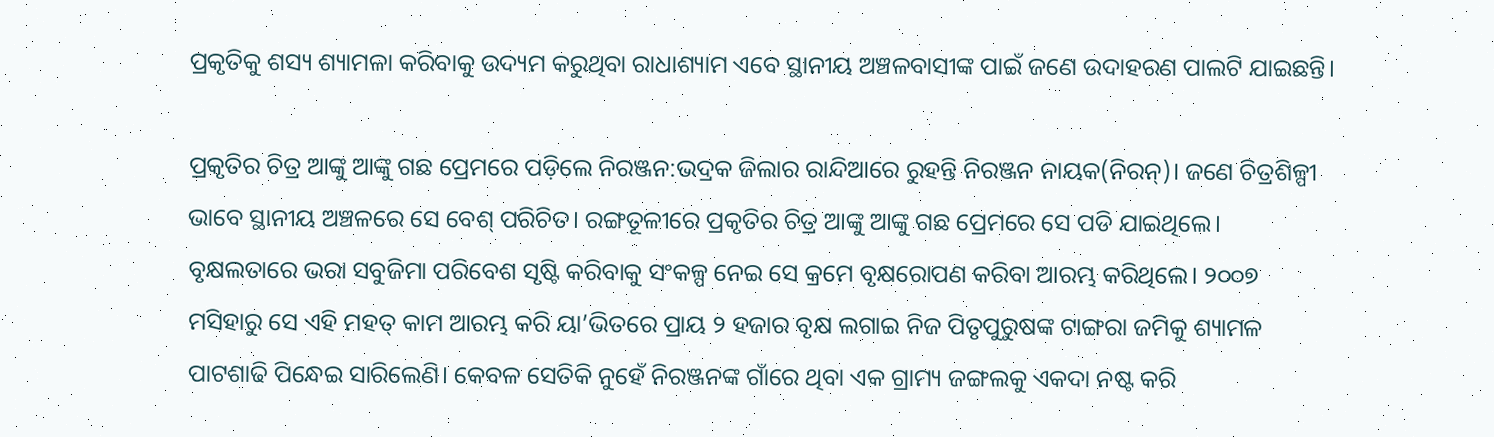ପ୍ରକୃତିକୁ ଶସ୍ୟ ଶ୍ୟାମଳା କରିବାକୁ ଉଦ୍ୟମ କରୁଥିବା ରାଧାଶ୍ୟାମ ଏବେ ସ୍ଥାନୀୟ ଅଞ୍ଚଳବାସୀଙ୍କ ପାଇଁ ଜଣେ ଉଦାହରଣ ପାଲଟି ଯାଇଛନ୍ତି।

ପ୍ରକୃତିର ଚିତ୍ର ଆଙ୍କୁ ଆଙ୍କୁ ଗଛ ପ୍ରେମରେ ପଡ଼ିଲେ ନିରଞ୍ଜନ:ଭଦ୍ରକ ଜିଲାର ରାନ୍ଦିଆରେ ରୁହନ୍ତି ନିରଞ୍ଜନ ନାୟକ(ନିରନ୍‌)। ଜଣେ ଚିତ୍ରଶିଳ୍ପୀ ଭାବେ ସ୍ଥାନୀୟ ଅଞ୍ଚଳରେ ସେ ବେଶ୍‌ ପରିଚିତ। ରଙ୍ଗତୂଳୀରେ ପ୍ରକୃତିର ଚିତ୍ର ଆଙ୍କୁ ଆଙ୍କୁ ଗଛ ପ୍ରେମରେ ସେ ପଡି ଯାଇଥିଲେ। ବୃକ୍ଷଲତାରେ ଭରା ସବୁଜିମା ପରିବେଶ ସୃଷ୍ଟି କରିବାକୁ ସଂକଳ୍ପ ନେଇ ସେ କ୍ରମେ ବୃକ୍ଷରୋପଣ କରିବା ଆରମ୍ଭ କରିଥିଲେ। ୨୦୦୭ ମସିହାରୁ ସେ ଏହି ମହତ୍‌ କାମ ଆରମ୍ଭ କରି ୟା’ଭିତରେ ପ୍ରାୟ ୨ ହଜାର ବୃକ୍ଷ ଲଗାଇ ନିଜ ପିତୃପୁରୁଷଙ୍କ ଟାଙ୍ଗରା ଜମିକୁ ଶ୍ୟାମଳ ପାଟଶାଢି ପିନ୍ଧେଇ ସାରିଲେଣି। କେବଳ ସେତିକି ନୁହେଁ ନିରଞ୍ଜନଙ୍କ ଗାଁରେ ଥିବା ଏକ ଗ୍ରାମ୍ୟ ଜଙ୍ଗଲକୁ ଏକଦା ନଷ୍ଟ କରି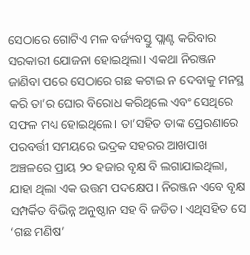ସେଠାରେ ଗୋଟିଏ ମଳ ବର୍ଜ୍ୟବସ୍ତୁ ପ୍ଲାଣ୍ଟ କରିବାର ସରକାରୀ ଯୋଜନା ହୋଇଥିଲା। ଏକଥା ନିରଞ୍ଜନ ଜାଣିବା ପରେ ସେଠାରେ ଗଛ କଟାଇ ନ ଦେବାକୁ ମନସ୍ଥ କରି ତା’ର ଘୋର ବିରୋଧ କରିଥିଲେ ଏବଂ ସେଥିରେ ସଫଳ ମଧ୍ୟ ହୋଇଥିଲେ। ତା’ସହିତ ତାଙ୍କ ପ୍ରେରଣାରେ ପରବର୍ତ୍ତୀ ସମୟରେ ଭଦ୍ରକ ସହରର ଆଖପାଖ ଅଞ୍ଚଳରେ ପ୍ରାୟ ୨୦ ହଜାର ବୃକ୍ଷ ବି ଲଗାଯାଇଥିଲା, ଯାହା ଥିଲା ଏକ ଉତ୍ତମ ପଦକ୍ଷେପ। ନିରଞ୍ଜନ ଏବେ ବୃକ୍ଷ ସମ୍ପର୍କିତ ବିଭିନ୍ନ ଅନୁଷ୍ଠାନ ସହ ବି ଜଡିତ। ଏଥିସହିତ ସେ ‘ଗଛ ମଣିଷ’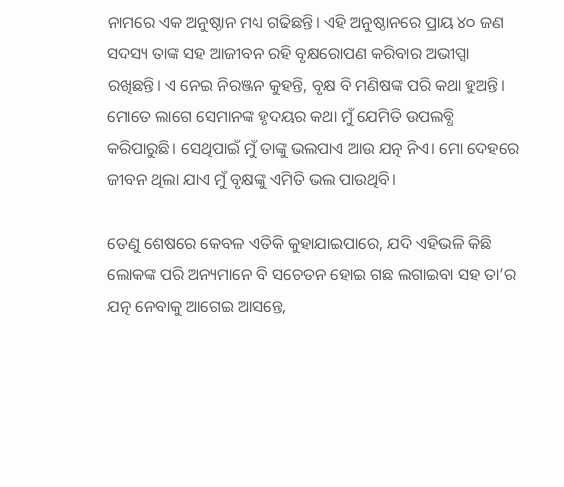ନାମରେ ଏକ ଅନୁଷ୍ଠାନ ମଧ୍ୟ ଗଢିଛନ୍ତି। ଏହି ଅନୁଷ୍ଠାନରେ ପ୍ରାୟ ୪୦ ଜଣ ସଦସ୍ୟ ତାଙ୍କ ସହ ଆଜୀବନ ରହି ବୃକ୍ଷରୋପଣ କରିବାର ଅଭୀପ୍ସା ରଖିଛନ୍ତି। ଏ ନେଇ ନିରଞ୍ଜନ କୁହନ୍ତି, ବୃକ୍ଷ ବି ମଣିଷଙ୍କ ପରି କଥା ହୁଅନ୍ତି। ମୋତେ ଲାଗେ ସେମାନଙ୍କ ହୃଦୟର କଥା ମୁଁ ଯେମିତି ଉପଲବ୍ଧି କରିପାରୁଛି। ସେଥିପାଇଁ ମୁଁ ତାଙ୍କୁ ଭଲପାଏ ଆଉ ଯତ୍ନ ନିଏ। ମୋ ଦେହରେ ଜୀବନ ଥିଲା ଯାଏ ମୁଁ ବୃକ୍ଷଙ୍କୁ ଏମିତି ଭଲ ପାଉଥିବି।

ତେଣୁ ଶେଷରେ କେବଳ ଏତିକି କୁହାଯାଇପାରେ, ଯଦି ଏହିଭଳି କିଛି ଲୋକଙ୍କ ପରି ଅନ୍ୟମାନେ ବି ସଚେତନ ହୋଇ ଗଛ ଲଗାଇବା ସହ ତା’ର ଯତ୍ନ ନେବାକୁ ଆଗେଇ ଆସନ୍ତେ,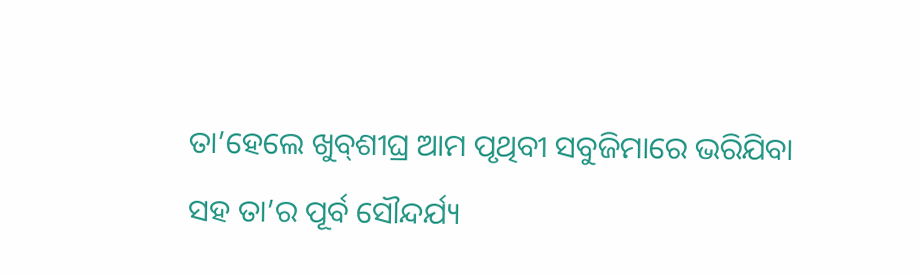ତା’ହେଲେ ଖୁବ୍‌ଶୀଘ୍ର ଆମ ପୃଥିବୀ ସବୁଜିମାରେ ଭରିଯିବା ସହ ତା’ର ପୂର୍ବ ସୌନ୍ଦର୍ଯ୍ୟ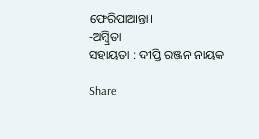ଫେରିପାଆନ୍ତା।
-ଅମ୍ବ୍ରିତା
ସହାୟତା : ଦୀପ୍ତି ରଞ୍ଜନ ନାୟକ

Share